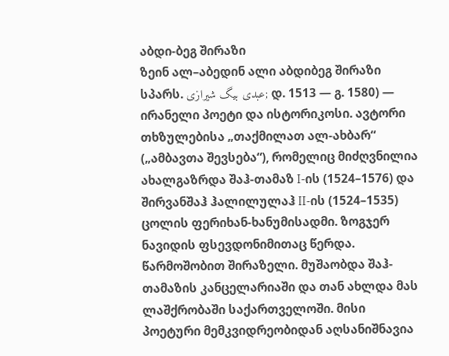აბდი-ბეგ შირაზი
ზეინ ალ–აბედინ ალი აბდიბეგ შირაზი სპარს. عبدی بیگ شیرازی; დ. 1513 — გ. 1580) — ირანელი პოეტი და ისტორიკოსი. ავტორი თხზულებისა „თაქმილათ ალ-ახბარ“ („ამბავთა შევსება“), რომელიც მიძღვნილია ახალგაზრდა შაჰ-თამაზ I-ის (1524–1576) და შირვანშაჰ ჰალილულაჰ II-ის (1524–1535) ცოლის ფერიხან-ხანუმისადმი. ზოგჯერ ნავიდის ფსევდონიმითაც წერდა.
წარმოშობით შირაზელი. მუშაობდა შაჰ-თამაზის კანცელარიაში და თან ახლდა მას ლაშქრობაში საქართველოში. მისი პოეტური მემკვიდრეობიდან აღსანიშნავია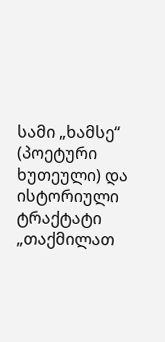სამი „ხამსე“ (პოეტური ხუთეული) და ისტორიული ტრაქტატი „თაქმილათ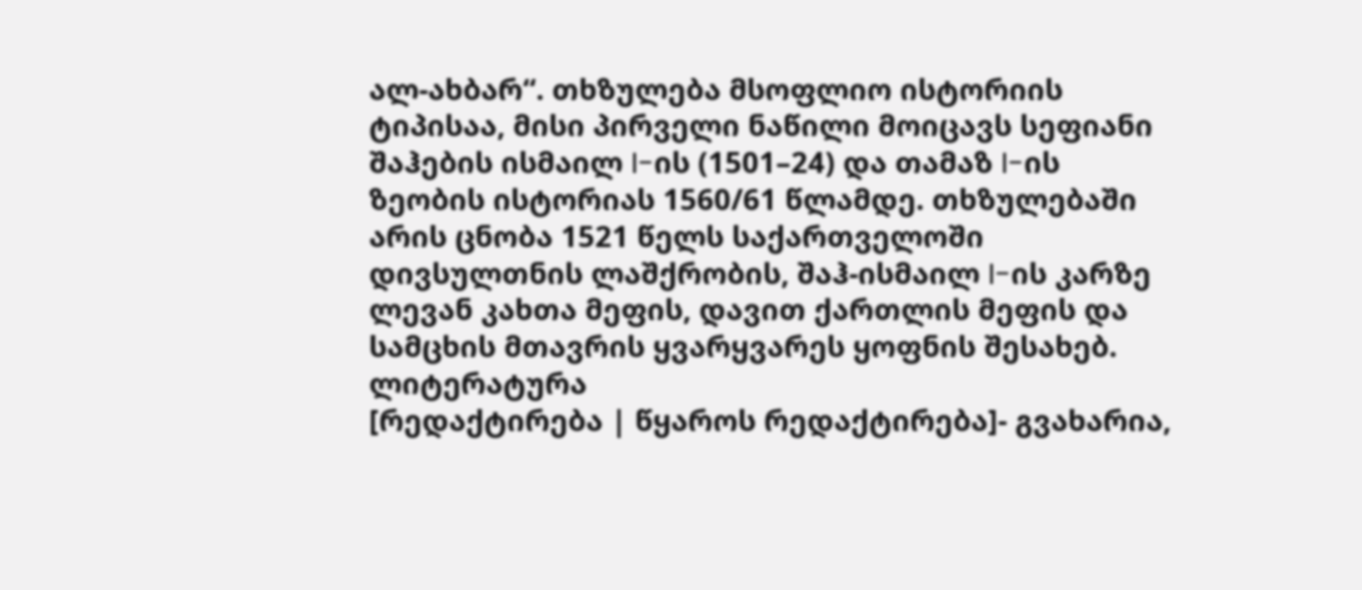ალ-ახბარ“. თხზულება მსოფლიო ისტორიის ტიპისაა, მისი პირველი ნაწილი მოიცავს სეფიანი შაჰების ისმაილ I-ის (1501–24) და თამაზ I-ის ზეობის ისტორიას 1560/61 წლამდე. თხზულებაში არის ცნობა 1521 წელს საქართველოში დივსულთნის ლაშქრობის, შაჰ-ისმაილ I-ის კარზე ლევან კახთა მეფის, დავით ქართლის მეფის და სამცხის მთავრის ყვარყვარეს ყოფნის შესახებ.
ლიტერატურა
[რედაქტირება | წყაროს რედაქტირება]- გვახარია,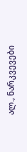ალ., ნარკვევები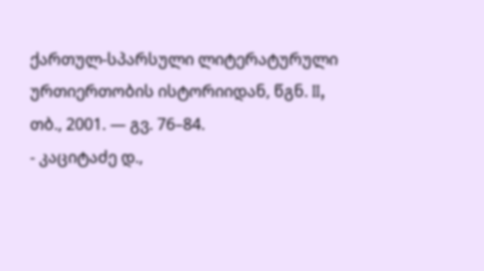ქართულ-სპარსული ლიტერატურული ურთიერთობის ისტორიიდან, წგნ. II, თბ., 2001. — გვ. 76–84.
- კაციტაძე დ.,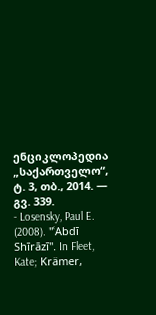ენციკლოპედია „საქართველო“, ტ. 3, თბ., 2014. — გვ. 339.
- Losensky, Paul E. (2008). "ʿAbdī Shīrāzī". In Fleet, Kate; Krämer,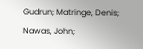Gudrun; Matringe, Denis; Nawas, John;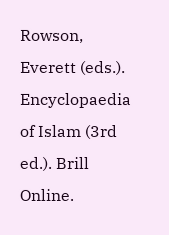Rowson, Everett (eds.). Encyclopaedia of Islam (3rd ed.). Brill Online.